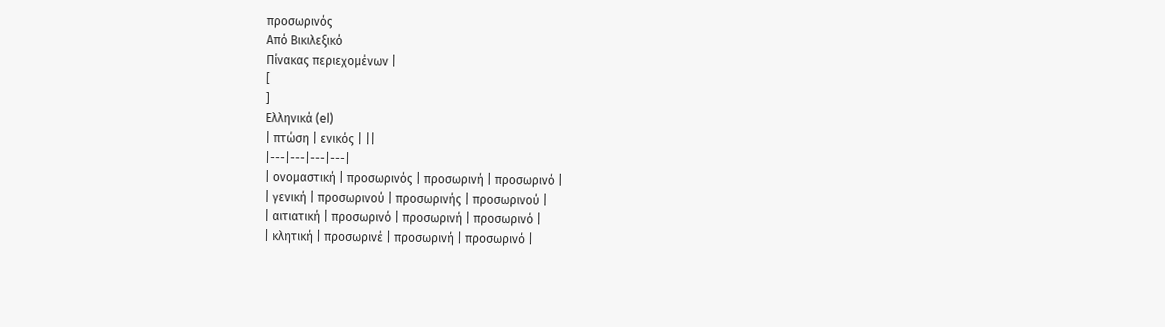προσωρινός
Από Βικιλεξικό
Πίνακας περιεχομένων |
[
]
Ελληνικά (el)
| πτώση | ενικός | ||
|---|---|---|---|
| ονομαστική | προσωρινός | προσωρινή | προσωρινό |
| γενική | προσωρινού | προσωρινής | προσωρινού |
| αιτιατική | προσωρινό | προσωρινή | προσωρινό |
| κλητική | προσωρινέ | προσωρινή | προσωρινό |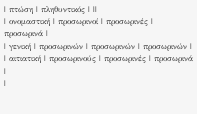| πτώση | πληθυντικός | ||
| ονομαστική | προσωρινοί | προσωρινές | προσωρινά |
| γενική | προσωρινών | προσωρινών | προσωρινών |
| αιτιατική | προσωρινούς | προσωρινές | προσωρινά |
|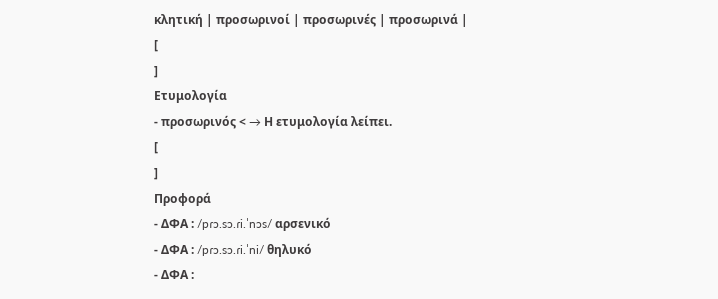κλητική | προσωρινοί | προσωρινές | προσωρινά |
[
]
Ετυμολογία
- προσωρινός < → Η ετυμολογία λείπει.
[
]
Προφορά
- ΔΦΑ : /pɾɔ.sɔ.ɾi.ˈnɔs/ αρσενικό
- ΔΦΑ : /pɾɔ.sɔ.ɾi.ˈni/ θηλυκό
- ΔΦΑ :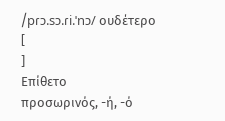/pɾɔ.sɔ.ɾi.ˈnɔ/ ουδέτερο
[
]
Επίθετο
προσωρινός, -ή, -ό